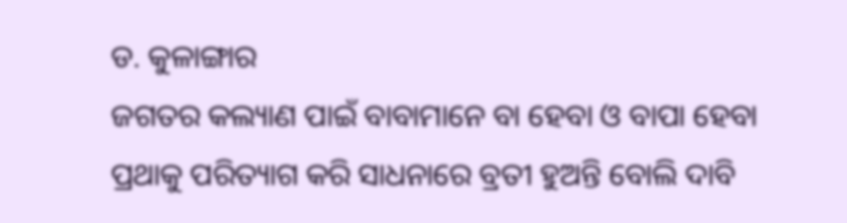ଡ. କୁଳାଙ୍ଗାର
ଜଗତର କଲ୍ୟାଣ ପାଇଁ ବାବାମାନେ ବା ହେବା ଓ ବାପା ହେବା ପ୍ରଥାକୁ ପରିତ୍ୟାଗ କରି ସାଧନାରେ ବ୍ରତୀ ହୁଅନ୍ତି ବୋଲି ଦାବି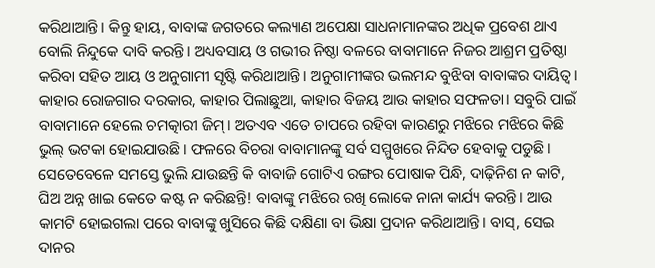କରିଥାଆନ୍ତି। କିନ୍ତୁ ହାୟ, ବାବାଙ୍କ ଜଗତରେ କଲ୍ୟାଣ ଅପେକ୍ଷା ସାଧନାମାନଙ୍କର ଅଧିକ ପ୍ରବେଶ ଥାଏ ବୋଲି ନିନ୍ଦୁକେ ଦାବି କରନ୍ତି। ଅଧ୍ୟବସାୟ ଓ ଗଭୀର ନିଷ୍ଠା ବଳରେ ବାବାମାନେ ନିଜର ଆଶ୍ରମ ପ୍ରତିଷ୍ଠା କରିବା ସହିତ ଆୟ ଓ ଅନୁଗାମୀ ସୃଷ୍ଟି କରିଥାଆନ୍ତି। ଅନୁଗାମୀଙ୍କର ଭଲମନ୍ଦ ବୁଝିବା ବାବାଙ୍କର ଦାୟିତ୍ୱ। କାହାର ରୋଜଗାର ଦରକାର, କାହାର ପିଲାଛୁଆ, କାହାର ବିଜୟ ଆଉ କାହାର ସଫଳତା। ସବୁରି ପାଇଁ ବାବାମାନେ ହେଲେ ଚମତ୍କାରୀ ଜିମ୍। ଅତଏବ ଏତେ ଚାପରେ ରହିବା କାରଣରୁ ମଝିରେ ମଝିରେ କିଛି ଭୁଲ୍ ଭଟକା ହୋଇଯାଉଛି। ଫଳରେ ବିଚରା ବାବାମାନଙ୍କୁ ସର୍ବ ସମ୍ମୁଖରେ ନିନ୍ଦିତ ହେବାକୁ ପଡୁଛି। ସେତେବେଳେ ସମସ୍ତେ ଭୁଲି ଯାଉଛନ୍ତି କି ବାବାଜି ଗୋଟିଏ ରଙ୍ଗର ପୋଷାକ ପିନ୍ଧି, ଦାଢ଼ିନିଶ ନ କାଟି, ଘିଅ ଅନ୍ନ ଖାଇ କେତେ କଷ୍ଟ ନ କରିଛନ୍ତି! ବାବାଙ୍କୁ ମଝିରେ ରଖି ଲୋକେ ନାନା କାର୍ଯ୍ୟ କରନ୍ତି। ଆଉ କାମଟି ହୋଇଗଲା ପରେ ବାବାଙ୍କୁ ଖୁସିରେ କିଛି ଦକ୍ଷିଣା ବା ଭିକ୍ଷା ପ୍ରଦାନ କରିଥାଆନ୍ତି। ବାସ୍, ସେଇ ଦାନର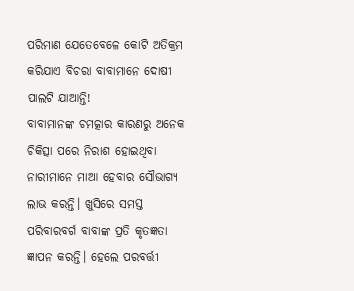ପରିମାଣ ଯେତେବେଳେ କୋଟି ଅତିକ୍ରମ କରିଯାଏ ବିଚରା ବାବାମାନେ ଦୋଷୀ ପାଲଟି ଯାଆନ୍ତି!
ବାବାମାନଙ୍କ ଚମତ୍କାର କାରଣରୁ ଅନେକ ଚିକିତ୍ସା ପରେ ନିରାଶ ହୋଇଥିବା ନାରୀମାନେ ମାଆ ହେବାର ସୌଭାଗ୍ୟ ଲାଭ କରନ୍ତି। ଖୁସିରେ ସମସ୍ତ ପରିବାରବର୍ଗ ବାବାଙ୍କ ପ୍ରତି କୃତଜ୍ଞତା ଜ୍ଞାପନ କରନ୍ତି। ହେଲେ ପରବର୍ତ୍ତୀ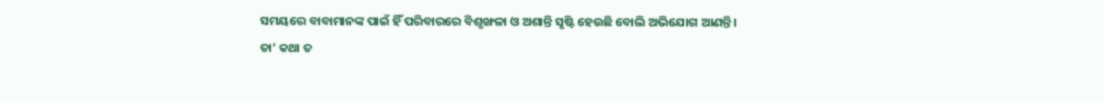ସମୟରେ ବାବାମାନଙ୍କ ପାଇଁ ହିଁ ପରିବାରରେ ବିଶୃଙ୍ଖଳା ଓ ଅଶାନ୍ତି ସୃଷ୍ଟି ହେଉଛି ବୋଲି ଅଭିଯୋଗ ଆଣନ୍ତି।
ତା’ କଥା ତ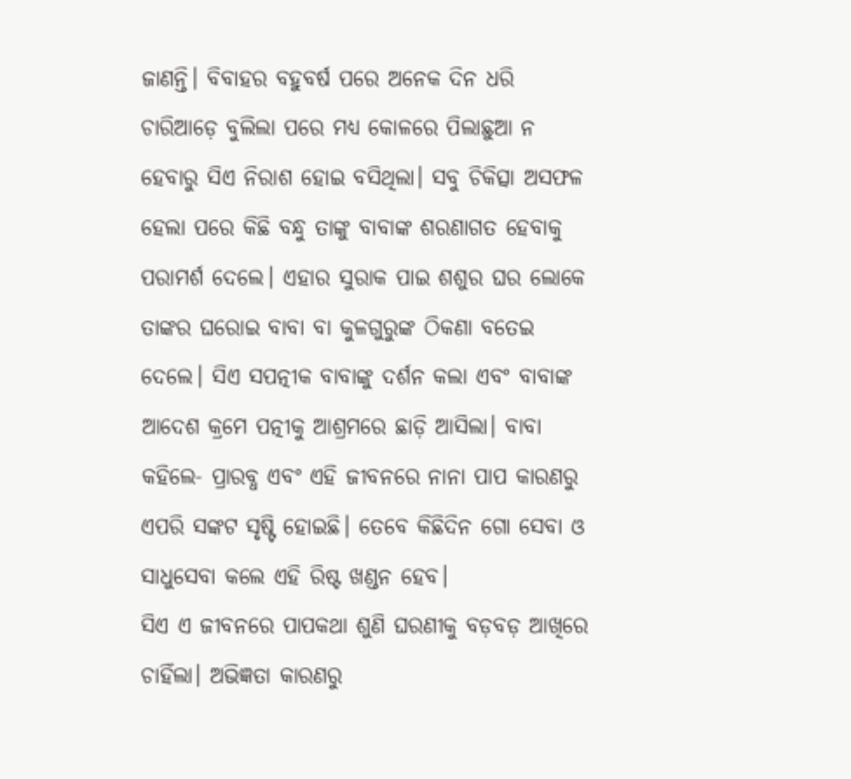ଜାଣନ୍ତି। ବିବାହର ବହୁବର୍ଷ ପରେ ଅନେକ ଦିନ ଧରି ଚାରିଆଡ଼େ ବୁଲିଲା ପରେ ମଧ୍ୟ କୋଳରେ ପିଲାଛୁଆ ନ ହେବାରୁ ସିଏ ନିରାଶ ହୋଇ ବସିଥିଲା। ସବୁ ଚିକିତ୍ସା ଅସଫଳ ହେଲା ପରେ କିଛି ବନ୍ଧୁ ତାଙ୍କୁ ବାବାଙ୍କ ଶରଣାଗତ ହେବାକୁ ପରାମର୍ଶ ଦେଲେ। ଏହାର ସୁରାକ ପାଇ ଶଶୁର ଘର ଲୋକେ ତାଙ୍କର ଘରୋଇ ବାବା ବା କୁଳଗୁରୁଙ୍କ ଠିକଣା ବତେଇ ଦେଲେ। ସିଏ ସପତ୍ନୀକ ବାବାଙ୍କୁ ଦର୍ଶନ କଲା ଏବଂ ବାବାଙ୍କ ଆଦେଶ କ୍ରମେ ପତ୍ନୀକୁ ଆଶ୍ରମରେ ଛାଡ଼ି ଆସିଲା। ବାବା କହିଲେ- ପ୍ରାରବ୍ଧ ଏବଂ ଏହି ଜୀବନରେ ନାନା ପାପ କାରଣରୁ ଏପରି ସଙ୍କଟ ସୃଷ୍ଟି ହୋଇଛି। ତେବେ କିଛିଦିନ ଗୋ ସେବା ଓ ସାଧୁସେବା କଲେ ଏହି ରିଷ୍ଟ ଖଣ୍ଡନ ହେବ।
ସିଏ ଏ ଜୀବନରେ ପାପକଥା ଶୁଣି ଘରଣୀକୁ ବଡ଼ବଡ଼ ଆଖିରେ ଚାହିଁଲା। ଅଭିଜ୍ଞତା କାରଣରୁ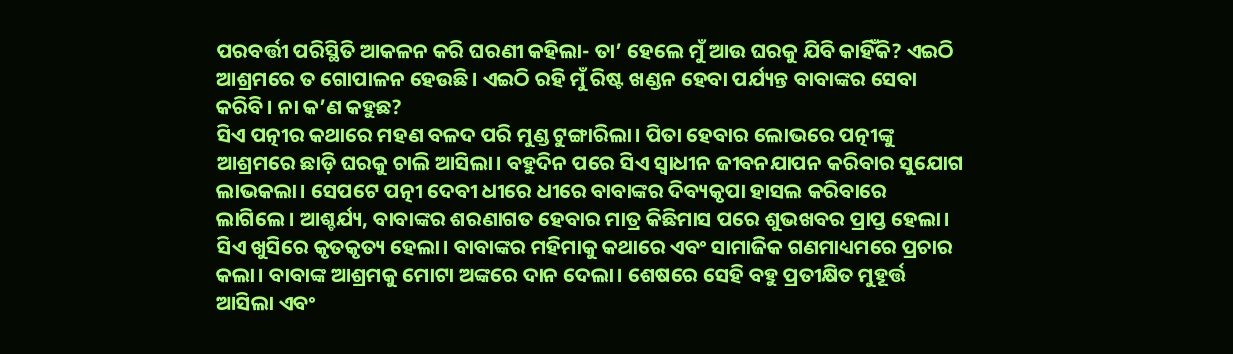ପରବର୍ତ୍ତୀ ପରିସ୍ଥିତି ଆକଳନ କରି ଘରଣୀ କହିଲା- ତା’ ହେଲେ ମୁଁ ଆଉ ଘରକୁ ଯିବି କାହିଁକି? ଏଇଠି ଆଶ୍ରମରେ ତ ଗୋପାଳନ ହେଉଛି। ଏଇଠି ରହି ମୁଁ ରିଷ୍ଟ ଖଣ୍ଡନ ହେବା ପର୍ଯ୍ୟନ୍ତ ବାବାଙ୍କର ସେବା କରିବି। ନା କ’ଣ କହୁଛ?
ସିଏ ପତ୍ନୀର କଥାରେ ମହଣ ବଳଦ ପରି ମୁଣ୍ଡ ଟୁଙ୍ଗାରିଲା। ପିତା ହେବାର ଲୋଭରେ ପତ୍ନୀଙ୍କୁ ଆଶ୍ରମରେ ଛାଡ଼ି ଘରକୁ ଚାଲି ଆସିଲା। ବହୁଦିନ ପରେ ସିଏ ସ୍ବାଧୀନ ଜୀବନଯାପନ କରିବାର ସୁଯୋଗ ଲାଭକଲା। ସେପଟେ ପତ୍ନୀ ଦେବୀ ଧୀରେ ଧୀରେ ବାବାଙ୍କର ଦିବ୍ୟକୃପା ହାସଲ କରିବାରେ ଲାଗିଲେ। ଆଶ୍ଚର୍ଯ୍ୟ, ବାବାଙ୍କର ଶରଣାଗତ ହେବାର ମାତ୍ର କିଛିମାସ ପରେ ଶୁଭଖବର ପ୍ରାପ୍ତ ହେଲା। ସିଏ ଖୁସିରେ କୃତକୃତ୍ୟ ହେଲା। ବାବାଙ୍କର ମହିମାକୁ କଥାରେ ଏବଂ ସାମାଜିକ ଗଣମାଧ୍ୟମରେ ପ୍ରଚାର କଲା। ବାବାଙ୍କ ଆଶ୍ରମକୁ ମୋଟା ଅଙ୍କରେ ଦାନ ଦେଲା। ଶେଷରେ ସେହି ବହୁ ପ୍ରତୀକ୍ଷିତ ମୁହୂର୍ତ୍ତ ଆସିଲା ଏବଂ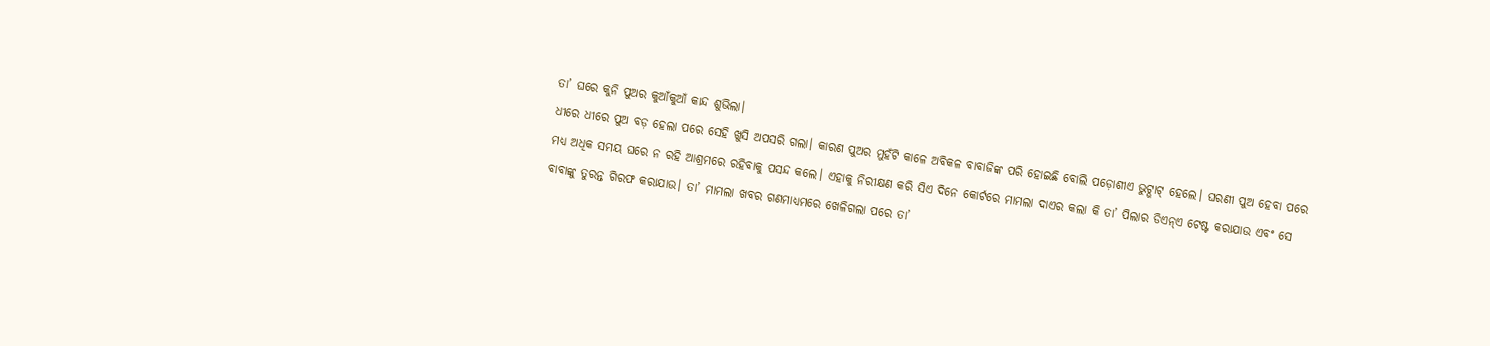ତା’ ଘରେ କୁନି ପୁଅର କୁଆଁକୁଆଁ କାନ୍ଦ ଶୁଭିଲା।
ଧୀରେ ଧୀରେ ପୁଅ ବଡ଼ ହେଲା ପରେ ସେହି ଖୁସି ଅପସରି ଗଲା। କାରଣ ପୁଅର ମୁହଁଟି କାଳେ ଅବିକଳ ବାବାଜିଙ୍କ ପରି ହୋଇଛି ବୋଲି ପଡ଼ୋଶୀଏ ଭୁଟ୍ଭାଟ୍ ହେଲେ। ଘରଣୀ ପୁଅ ହେବା ପରେ ମଧ୍ୟ ଅଧିକ ସମୟ ଘରେ ନ ରହି ଆଶ୍ରମରେ ରହିବାକୁ ପସନ୍ଦ କଲେ। ଏହାକୁ ନିରୀକ୍ଷଣ କରି ସିଏ ଦିନେ କୋର୍ଟରେ ମାମଲା ଦାଏର କଲା କି ତା’ ପିଲାର ଡିଏନ୍ଏ ଟେଷ୍ଟ କରାଯାଉ ଏବଂ ସେ ବାବାଙ୍କୁ ତୁରନ୍ତ ଗିରଫ କରାଯାଉ। ତା’ ମାମଲା ଖବର ଗଣମାଧ୍ୟମରେ ଖେଳିଗଲା ପରେ ତା’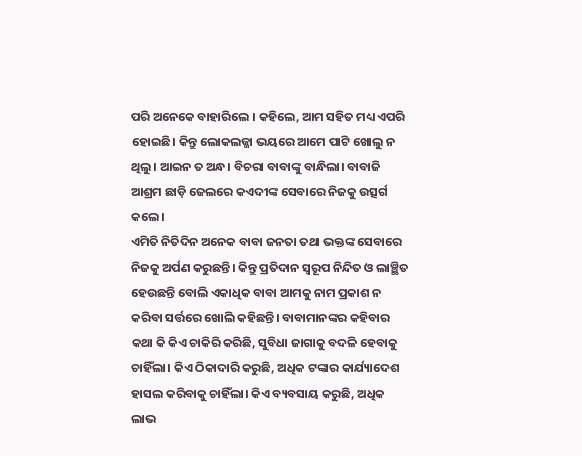ପରି ଅନେକେ ବାହାରିଲେ । କହିଲେ, ଆମ ସହିତ ମଧ୍ୟ ଏପରି ହୋଇଛି। କିନ୍ତୁ ଲୋକଲଜ୍ଜା ଭୟରେ ଆମେ ପାଟି ଖୋଲୁ ନ ଥିଲୁ। ଆଇନ ତ ଅନ୍ଧ। ବିଚରା ବାବାଙ୍କୁ ବାନ୍ଧିଲା। ବାବାଜି ଆଶ୍ରମ ଛାଡ଼ି ଜେଲରେ କଏଦୀଙ୍କ ସେବାରେ ନିଜକୁ ଉତ୍ସର୍ଗ କଲେ।
ଏମିତି ନିତିଦିନ ଅନେକ ବାବା ଜନତା ତଥା ଭକ୍ତଙ୍କ ସେବାରେ ନିଜକୁ ଅର୍ପଣ କରୁଛନ୍ତି। କିନ୍ତୁ ପ୍ରତିଦାନ ସ୍ବରୂପ ନିନ୍ଦିତ ଓ ଲାଞ୍ଛିତ ହେଉଛନ୍ତି ବୋଲି ଏକାଧିକ ବାବା ଆମକୁ ନାମ ପ୍ରକାଶ ନ କରିବା ସର୍ତ୍ତରେ ଖୋଲି କହିଛନ୍ତି। ବାବାମାନଙ୍କର କହିବାର କଥା କି କିଏ ଚାକିରି କରିଛି, ସୁବିଧା ଜାଗାକୁ ବଦଳି ହେବାକୁ ଚାହିଁଲା। କିଏ ଠିକାଦାରି କରୁଛି, ଅଧିକ ଟଙ୍କାର କାର୍ଯ୍ୟାଦେଶ ହାସଲ କରିବାକୁ ଚାହିଁଲା। କିଏ ବ୍ୟବସାୟ କରୁଛି, ଅଧିକ ଲାଭ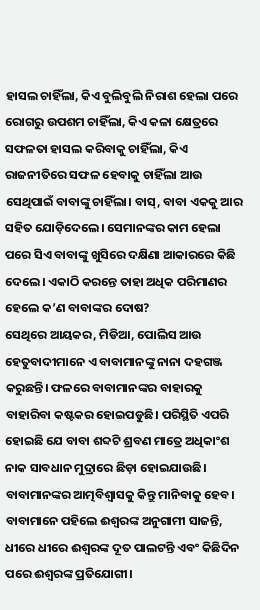ହାସଲ ଚାହିଁଲା, କିଏ ବୁଲିବୁଲି ନିରାଶ ହେଲା ପରେ ରୋଗରୁ ଉପଶମ ଚାହିଁଲା, କିଏ କଳା କ୍ଷେତ୍ରରେ ସଫଳତା ହାସଲ କରିବାକୁ ଚାହିଁଲା, କିଏ ରାଜନୀତିରେ ସଫଳ ହେବାକୁ ଚାହିଁଲା ଆଉ ସେଥିପାଇଁ ବାବାଙ୍କୁ ଚାହିଁଲା। ବାସ୍, ବାବା ଏକକୁ ଆର ସହିତ ଯୋଡ଼ିଦେଲେ। ସେମାନଙ୍କର କାମ ହେଲା ପରେ ସିଏ ବାବାଙ୍କୁ ଖୁସିରେ ଦକ୍ଷିଣା ଆକାରରେ କିଛି ଦେଲେ। ଏକାଠି କରନ୍ତେ ତାହା ଅଧିକ ପରିମାଣର ହେଲେ କ’ଣ ବାବାଙ୍କର ଦୋଷ?
ସେଥିରେ ଆୟକର, ମିଡିଆ, ପୋଲିସ ଆଉ ହେତୁବାଦୀମାନେ ଏ ବାବାମାନଙ୍କୁ ନାନା ଦହଗଞ୍ଜ କରୁଛନ୍ତି। ଫଳରେ ବାବାମାନଙ୍କର ବାହାରକୁ ବାହାରିବା କଷ୍ଟକର ହୋଇପଡୁଛି। ପରିସ୍ଥିତି ଏପରି ହୋଇଛି ଯେ ବାବା ଶବ୍ଦଟି ଶ୍ରବଣ ମାତ୍ରେ ଅଧିକାଂଶ ନାକ ସାବଧାନ ମୁଦ୍ରାରେ ଛିଡ଼ା ହୋଇଯାଉଛି।
ବାବାମାନଙ୍କର ଆତ୍ମବିଶ୍ୱାସକୁ କିନ୍ତୁ ମାନିବାକୁ ହେବ। ବାବାମାନେ ପହିଲେ ଈଶ୍ୱରଙ୍କ ଅନୁଗାମୀ ସାଜନ୍ତି, ଧୀରେ ଧୀରେ ଈଶ୍ୱରଙ୍କ ଦୂତ ପାଲଟନ୍ତି ଏବଂ କିଛିଦିନ ପରେ ଈଶ୍ୱରଙ୍କ ପ୍ରତିଯୋଗୀ।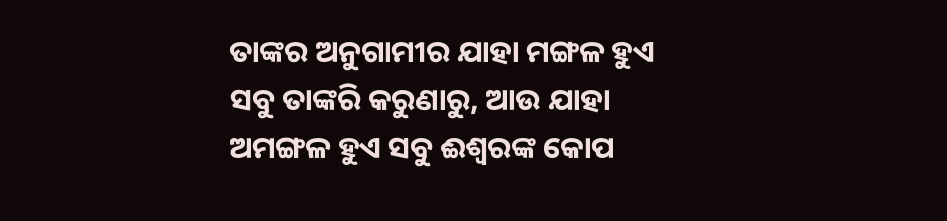ତାଙ୍କର ଅନୁଗାମୀର ଯାହା ମଙ୍ଗଳ ହୁଏ ସବୁ ତାଙ୍କରି କରୁଣାରୁ, ଆଉ ଯାହା ଅମଙ୍ଗଳ ହୁଏ ସବୁ ଈଶ୍ୱରଙ୍କ କୋପ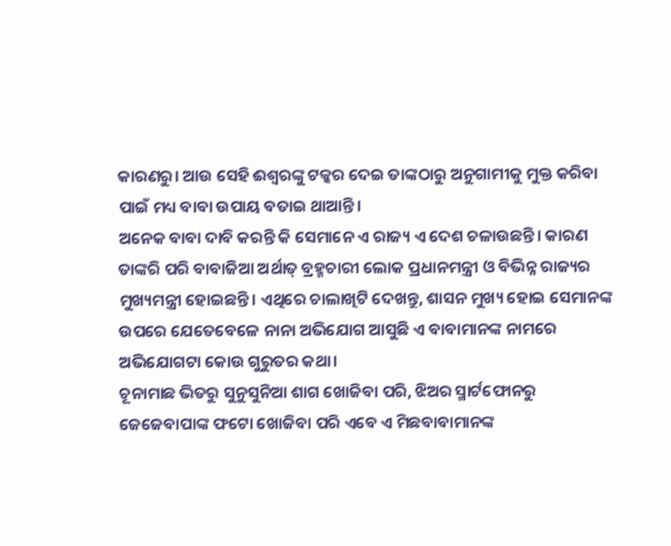କାରଣରୁ। ଆଉ ସେହି ଈଶ୍ୱରଙ୍କୁ ଟକ୍କର ଦେଇ ତାଙ୍କଠାରୁ ଅନୁଗାମୀକୁ ମୁକ୍ତ କରିବା ପାଇଁ ମଧ୍ୟ ବାବା ଉପାୟ ବତାଇ ଥାଆନ୍ତି।
ଅନେକ ବାବା ଦାବି କରନ୍ତି କି ସେମାନେ ଏ ରାଜ୍ୟ ଏ ଦେଶ ଚଳାଉଛନ୍ତି। କାରଣ ତାଙ୍କରି ପରି ବାବାଜିଆ ଅର୍ଥାତ୍ ବ୍ରହ୍ମଚାରୀ ଲୋକ ପ୍ରଧାନମନ୍ତ୍ରୀ ଓ ବିଭିନ୍ନ ରାଜ୍ୟର ମୁଖ୍ୟମନ୍ତ୍ରୀ ହୋଇଛନ୍ତି। ଏଥିରେ ଚାଲାଖିଟି ଦେଖନ୍ତୁ, ଶାସନ ମୁଖ୍ୟ ହୋଇ ସେମାନଙ୍କ ଉପରେ ଯେତେବେଳେ ନାନା ଅଭିଯୋଗ ଆସୁଛି ଏ ବାବାମାନଙ୍କ ନାମରେ ଅଭିଯୋଗଟା କୋଉ ଗୁରୁତର କଥା।
ଚୂନାମାଛ ଭିତରୁ ସୁନୁସୁନିଆ ଶାଗ ଖୋଜିବା ପରି, ଝିଅର ସ୍ମାର୍ଟଫୋନରୁ ଜେଜେବାପାଙ୍କ ଫଟୋ ଖୋଜିବା ପରି ଏବେ ଏ ମିଛବାବାମାନଙ୍କ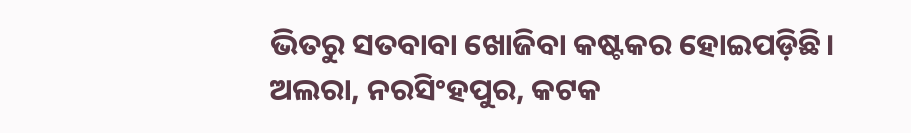ଭିତରୁ ସତବାବା ଖୋଜିବା କଷ୍ଟକର ହୋଇପଡ଼ିଛି।
ଅଲରା, ନରସିଂହପୁର, କଟକ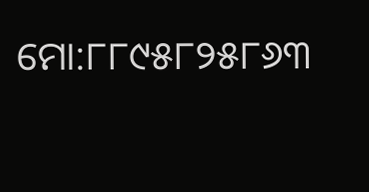ମୋ:୮୮୯୫୮୨୫୮୬୩